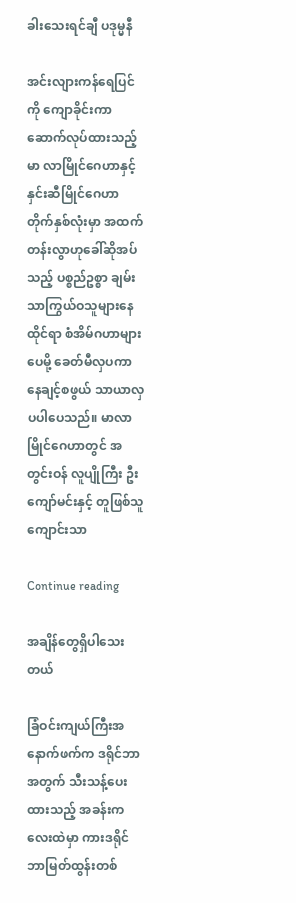ခါးသေးရင်ချီ ပဒုမ္မနီ

အင်းလျားကန်ရေပြင်ကို ကျောခိုင်းကာ ဆောက်လုပ်ထားသည့် မာ လာမြိုင်ဂေဟာနှင့် နှင်းဆီမြိုင်ဂေဟာ တိုက်နှစ်လုံးမှာ အထက်တန်းလွာဟုခေါ်ဆိုအပ်သည့် ပစ္စည်ဥစ္စာ ချမ်းသာကြွယ်ဝသူများနေထိုင်ရာ စံအိမ်ဂဟာများပေမို့ ခေတ်မီလှပကာ နေချင့်စဖွယ် သာယာလှပပါပေသည်။ မာလာမြိုင်ဂေဟာတွင် အတွင်းဝန် လူပျိုကြီး ဦးကျော်မင်းနှင့် တူဖြစ်သူ ကျောင်းသာ

Continue reading

အချိန်တွေရှိပါသေးတယ်

ခြံဝင်းကျယ်ကြီးအနောက်ဖက်က ဒရိုင်ဘာအတွက် သီးသန့်ပေးထားသည့် အခန်းကလေးထဲမှာ ကားဒရိုင်ဘာမြတ်ထွန်းတစ်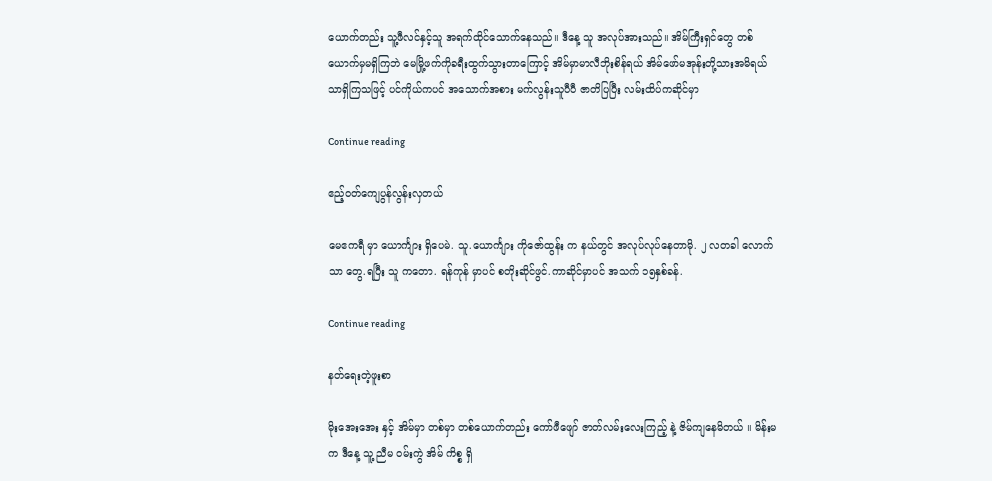ယောက်တည်း သူ့ဖီလင်နှင့်သူ အရက်ထိုင်သောက်နေသည်။ ဒီနေ့ သူ အလုပ်အားသည်။ အိမ်ကြီးရှင်တွေ တစ်ယောက်မှမရှိကြဘဲ မေမြို့ဖက်ကိုခရီးထွက်သွားတာကြောင့် အိမ်မှာမာလီဘိုးစိန်ရယ် အိမ်ဖော်မအုန်းတို့သားအမိရယ်သာရှိကြသဖြင့် ပင်ကိုယ်ကပင် အသောက်အစား မက်လွန်းသူပီပီ ဇာတိပြပြီး လမ်းထိပ်ကဆိုင်မှာ

Continue reading

ဧည့်ဝတ်ကျေပွန်လွန်းလှတယ်

မေဧကရီ မှာ ယောင်္ကျား ရှိပေမဲ. သူ.ယောင်္ကျား ကိုဇော်ထွန်း က နယ်တွင် အလုပ်လုပ်နေတာမို. ၂ လတခါ လောက်သာ တွေ.ရပြီး သူ ကတော. ရန်ကုန် မှာပင် စတိုးဆိုင်ဖွင်.ကာဆိုင်မှာပင် အသက် ၁၅နှစ်ခန်.

Continue reading

နတ်ရေးတဲ့ဖူးစာ

မိုးအေးအေး နှင့် အိမ်မှာ တစ်မှာ တစ်ယောက်တည်း ကော်ဖီဖျော် ဇာတ်လမ်းလေးကြည့် နဲ့ ဇိမ်ကျနေမိတယ် ။ မိန်းမ က ဒီနေ့ သူ့ ညီမ ဝမ်းကွဲ အိမ် ကိစ္စ ရှိ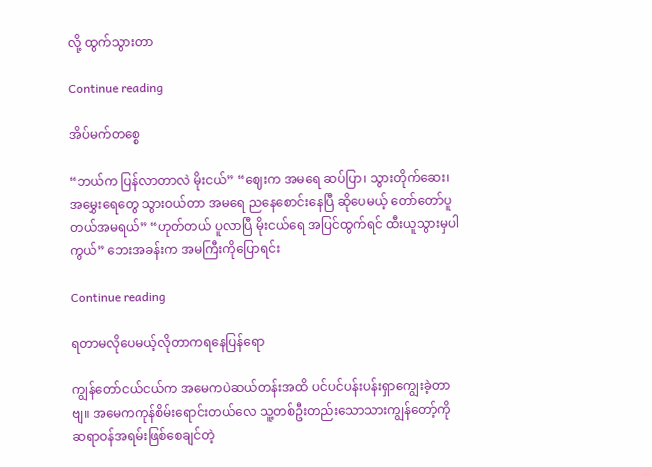လို့ ထွက်သွားတာ

Continue reading

အိပ်မက်တစ္စေ

“ဘယ်က ပြန်လာတာလဲ မိုးငယ်” “ဈေးက အမရေ ဆပ်ပြာ၊ သွားတိုက်ဆေး၊ အမွှေးရေတွေ သွားဝယ်တာ အမရေ ညနေစောင်းနေပြီ ဆိုပေမယ့် တော်တော်ပူတယ်အမရယ်” “ဟုတ်တယ် ပူလာပြီ မိုးငယ်ရေ အပြင်ထွက်ရင် ထီးယူသွားမှပါကွယ်” ဘေးအခန်းက အမကြီးကိုပြောရင်း

Continue reading

ရတာမလိုပေမယ့်လိုတာကရနေပြန်ရော

ကျွန်တော်ငယ်ငယ်က အမေကပဲဆယ်တန်းအထိ ပင်ပင်ပန်းပန်းရှာကျွေးခဲ့တာဗျ။ အမေကကုန်စိမ်းရောင်းတယ်လေ သူ့တစ်ဦးတည်းသောသားကျွန်တော့်ကို ဆရာဝန်အရမ်းဖြစ်စေချင်တဲ့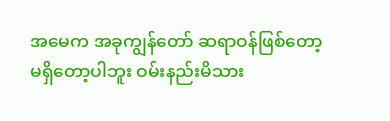အမေက အခုကျွန်တော် ဆရာဝန်ဖြစ်တော့ မရှိတော့ပါဘူး ဝမ်းနည်းမိသား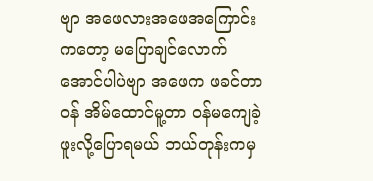ဗျာ အဖေလားအဖေအကြောင်းကတော့ မပြောချင်လောက် အောင်ပါပဲဗျာ အဖေက ဖခင်တာဝန် အိမ်ထောင်မူ့တာ ဝန်မကျေခဲ့ဖူးလို့ပြောရမယ် ဘယ်တုန်းကမှ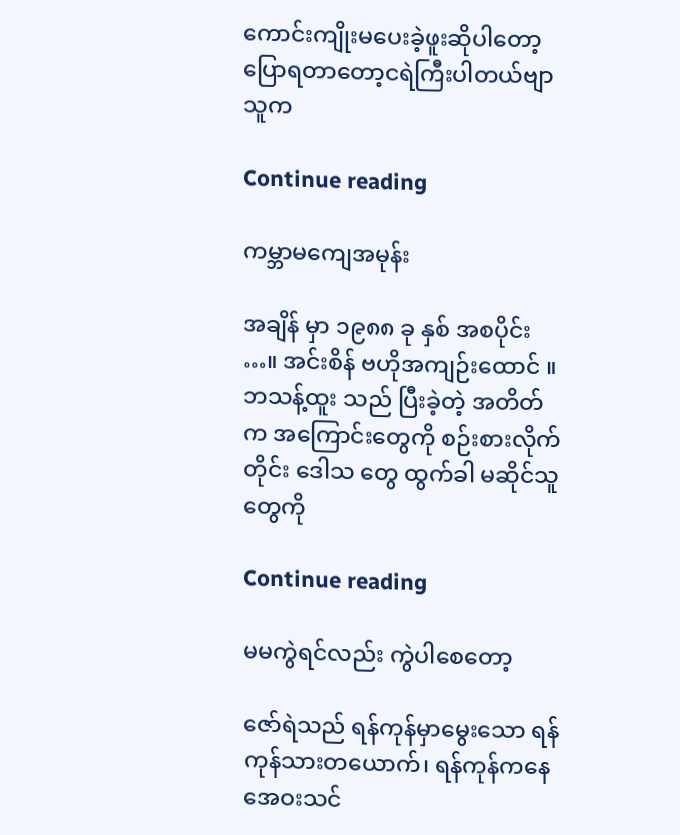ကောင်းကျိုးမပေးခဲ့ဖူးဆိုပါတော့ ပြောရတာတော့ငရဲကြီးပါတယ်ဗျာ သူက

Continue reading

ကမ္ဘာမကျေအမုန်း

အချိန် မှာ ၁၉၈၈ ခု နှစ် အစပိုင်း …။ အင်းစိန် ဗဟိုအကျဉ်းထောင် ။ ဘသန့်ထူး သည် ပြီးခဲ့တဲ့ အတိတ်က အကြောင်းတွေကို စဉ်းစားလိုက်တိုင်း ဒေါသ တွေ ထွက်ခါ မဆိုင်သူတွေကို

Continue reading

မမကွဲရင်လည်း ကွဲပါစေတော့

ဇော်ရဲသည် ရန်ကုန်မှာမွေးသော ရန်ကုန်သားတယောက်၊ ရန်ကုန်ကနေ အေဝးသင်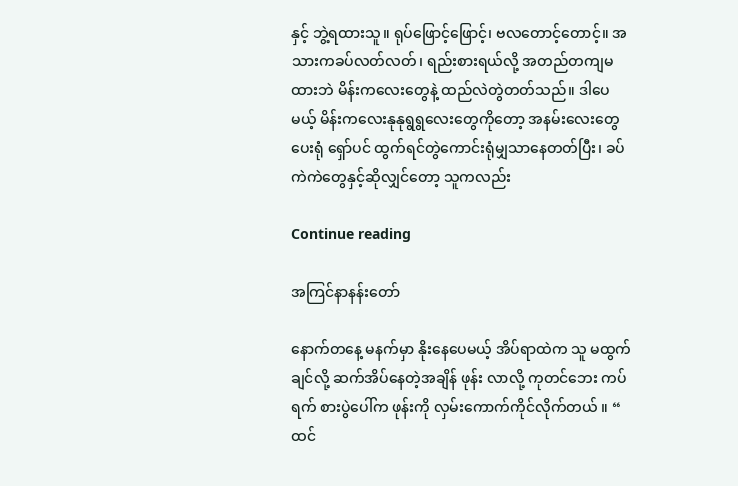နှင့် ဘွဲ့ရထားသူ။ ရုပ်ဖြောင့်ဖြောင့်၊ ဗလတောင့်တောင့်။ အသားကခပ်လတ်လတ်၊ ရည်းစားရယ်လို့ အတည်တကျမထားဘဲ မိန်းကလေးတွေနဲ့ ထည်လဲတွဲတတ်သည်။ ဒါပေမယ့် မိန်းကလေးနုနုရွရွလေးတွေကိုတော့ အနမ်းလေးတွေပေးရုံ ရှော်ပင် ထွက်ရင်တွဲကောင်းရုံမျှသာနေတတ်ပြီး၊ ခပ်ကဲကဲတွေနှင့်ဆိုလျှင်တော့ သူကလည်း

Continue reading

အကြင်နာနန်းတော်

နောက်တနေ့ မနက်မှာ နိုးနေပေမယ့် အိပ်ရာထဲက သူ မထွက်ချင်လို့ ဆက်အိပ်နေတဲ့အချိန် ဖုန်း လာလို့ ကုတင်ဘေး ကပ်ရက် စားပွဲပေါ်က ဖုန်းကို လှမ်းကောက်ကိုင်လိုက်တယ် ။ “ ထင်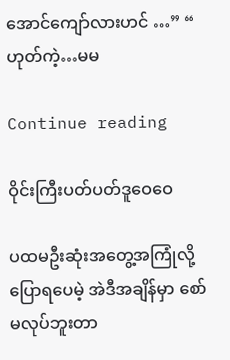အောင်ကျော်လားဟင် …” “ ဟုတ်ကဲ့…မမ

Continue reading

ဝိုင်းကြီးပတ်ပတ်ဒူဝေဝေ

ပထမဦးဆုံးအတွေ့အကြုံလို့ ပြောရပေမဲ့ အဲဒီအချိန်မှာ စော်မလုပ်ဘူးတာ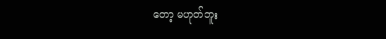တော့ မဟုတ်ဘူး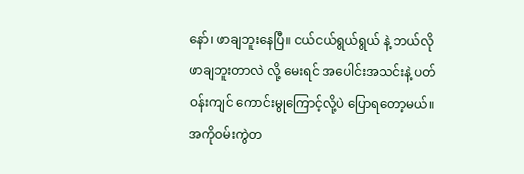နော်၊ ဖာချဘူးနေပြီ။ ငယ်ငယ်ရွယ်ရွယ် နဲ့ ဘယ်လို ဖာချဘူးတာလဲ လို့ မေးရင် အပေါင်းအသင်းနဲ့ ပတ်ဝန်းကျင် ကောင်းမွုကြောင့်လို့ပဲ ပြောရတော့မယ်။ အကိုဝမ်းကွဲတ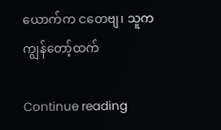ယောက်က ငတေဗျ၊ သူက ကျွန်တော့်ထက်

Continue reading